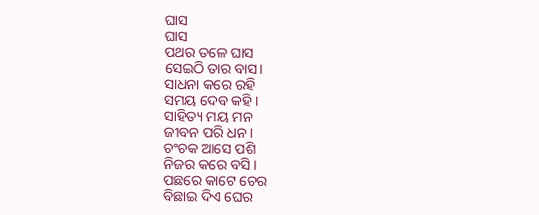ଘାସ
ଘାସ
ପଥର ତଳେ ଘାସ
ସେଇଠି ତାର ବାସ।
ସାଧନା କରେ ରହି
ସମୟ ଦେବ କହି ।
ସାହିତ୍ୟ ମୟ ମନ
ଜୀବନ ପରି ଧନ ।
ଚଂଚକ ଆସେ ପଶି
ନିଜର କରେ ବସି ।
ପଛରେ କାଟେ ଚେର
ବିଛାଇ ଦିଏ ଘେର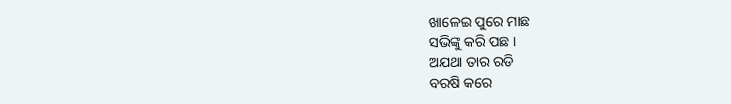ଖାଳେଇ ପୁରେ ମାଛ
ସଭିଙ୍କୁ କରି ପଛ ।
ଅଯଥା ତାର ରଡି
ବରଷି କରେ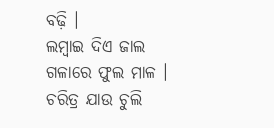ବଢ଼ି ।
ଲମ୍ବାଇ ଦିଏ ଜାଲ
ଗଳାରେ ଫୁଲ ମାଳ ।
ଚରିତ୍ର ଯାଉ ଚୁଲି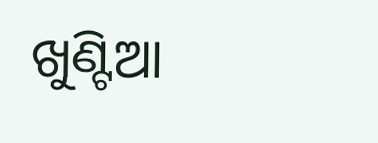ଖୁଣ୍ଟିଆ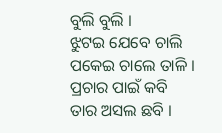ବୁଲି ବୁଲି ।
ଝୁଟଇ ଯେବେ ଚାଲି
ପକେଇ ଚାଲେ ତାଳି ।
ପ୍ରଚାର ପାଇଁ କବି
ତାର ଅସଲ ଛବି ।